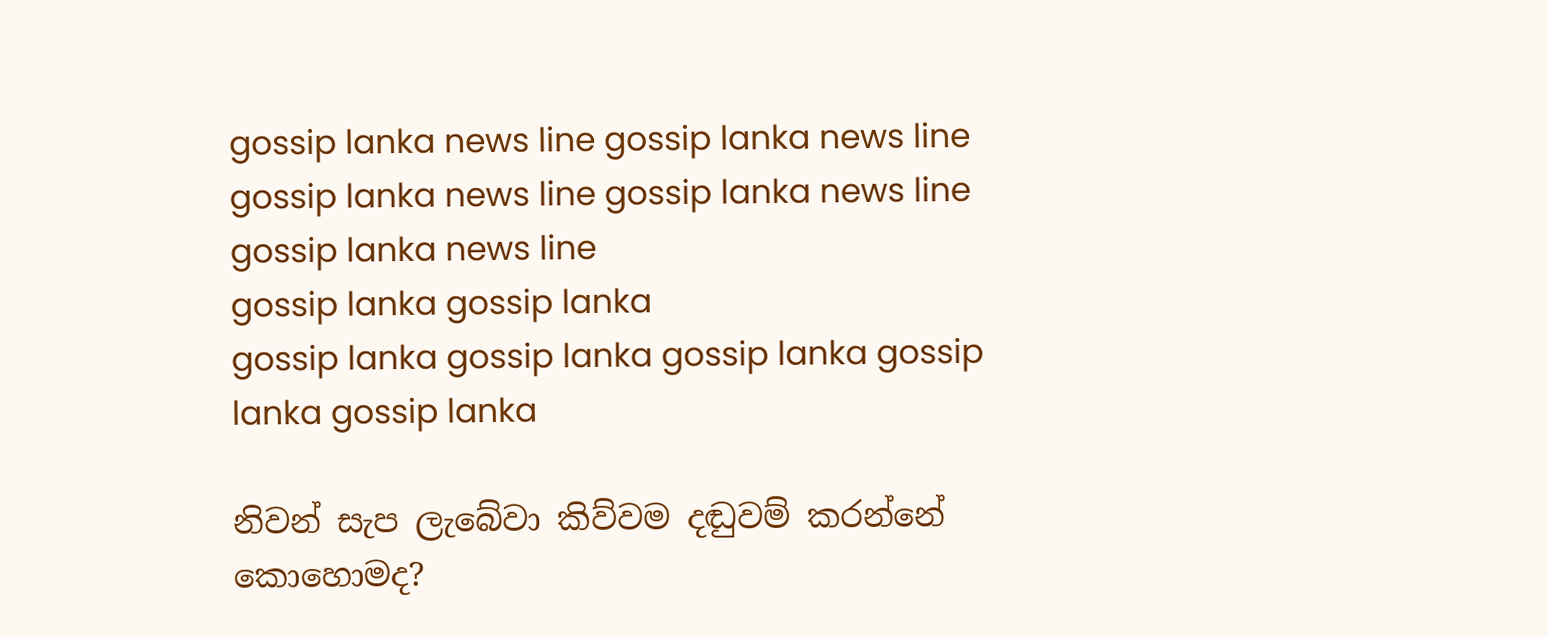gossip lanka news line gossip lanka news line gossip lanka news line gossip lanka news line gossip lanka news line
gossip lanka gossip lanka
gossip lanka gossip lanka gossip lanka gossip lanka gossip lanka

නිවන් සැප ලැබේවා කිව්වම දඬුවම් කරන්නේ කොහොමද?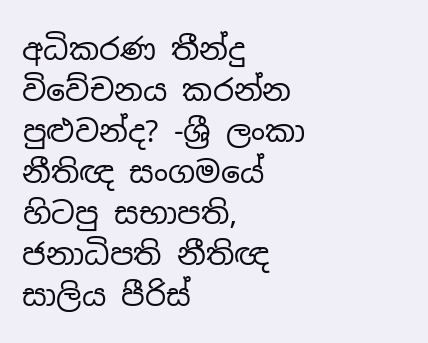අධිකරණ තීන්දු විවේචනය කරන්න පුළුවන්ද? -ශ්‍රී ලංකා නීතිඥ සංගමයේ හිටපු සභාපති, ජනාධිපති නීතිඥ සාලිය පීරිස්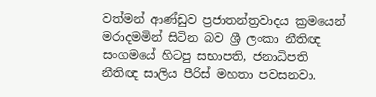වත්මන් ආණ්ඩුව ප්‍රජාතන්ත්‍රවාදය ක්‍රමයෙන් මරාදමමින් සිටින බව ශ්‍රී ලංකා නීතිඥ සංගමයේ හිටපු සභාපති, ජනාධිපති නීතිඥ සාලිය පීරිස් මහතා පවසනවා.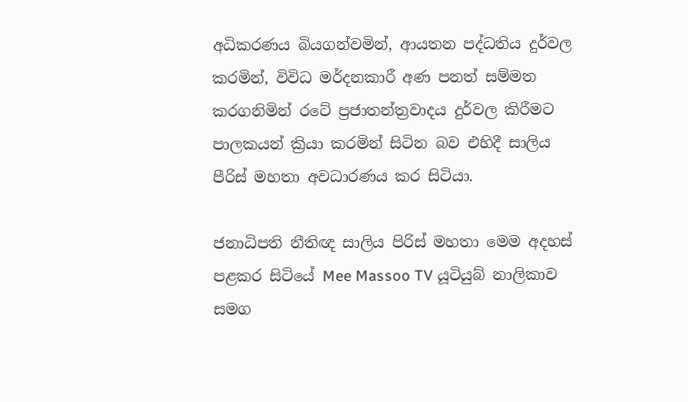අධිකරණය බියගන්වමින්, ආයතන පද්ධතිය දුර්වල කරමින්, විවිධ මර්දනකාරී අණ පනත් සම්මත කරගනිමින් රටේ ප්‍රජාතන්ත්‍රවාදය දුර්වල කිරීමට පාලකයන් ක්‍රියා කරමින් සිටින බව එහිදී සාලිය පීරිස් මහතා අවධාරණය කර සිටියා.

ජනාධිපති නීතිඥ සාලිය පිරිස් මහතා මෙම අදහස් පළකර සිටියේ Mee Massoo TV යූටියුබ් නාලිකාව සමග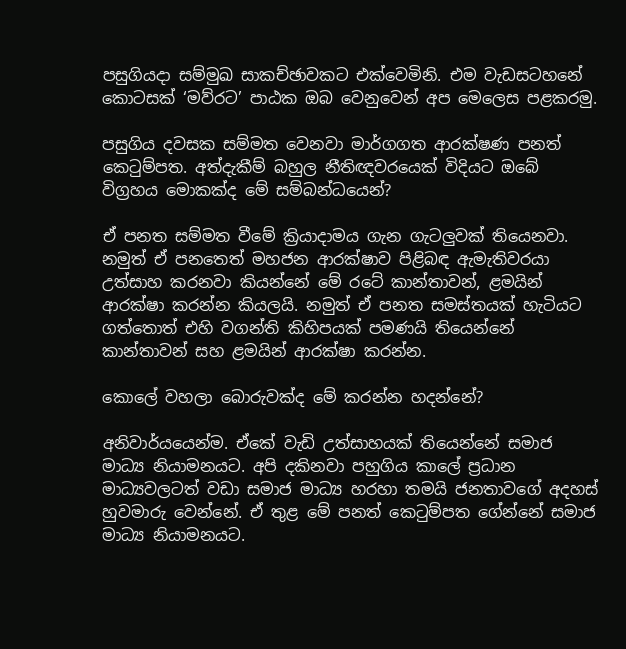පසුගියදා සම්මුඛ සාකච්ඡාවකට එක්වෙමිනි. එම වැඩසටහනේ කොටසක් ‘මව්රට’ පාඨක ඔබ වෙනුවෙන් අප මෙලෙස පළකරමු.

පසුගිය දවසක සම්මත වෙනවා මාර්ගගත ආරක්ෂණ පනත් කෙටුම්පත. අත්දැකීම් බහුල නීතිඥවරයෙක් විදියට ඔබේ විග්‍රහය මොකක්ද මේ සම්බන්ධයෙන්?

ඒ පනත සම්මත වීමේ ක්‍රියාදාමය ගැන ගැටලුවක් තියෙනවා. නමුත් ඒ පනතෙත් මහජන ආරක්ෂාව පිළිබඳ ඇමැතිවරයා උත්සාහ කරනවා කියන්නේ මේ රටේ කාන්තාවන්, ළමයින් ආරක්ෂා කරන්න කියලයි. නමුත් ඒ පනත සමස්තයක් හැටියට ගත්තොත් එහි වගන්ති කිහිපයක් පමණයි තියෙන්නේ කාන්තාවන් සහ ළමයින් ආරක්ෂා කරන්න.

කොලේ වහලා බොරුවක්ද මේ කරන්න හදන්නේ?

අනිවාර්යයෙන්ම. ඒකේ වැඩි උත්සාහයක් තියෙන්නේ සමාජ මාධ්‍ය නියාමනයට. අපි දකිනවා පහුගිය කාලේ ප්‍රධාන මාධ්‍යවලටත් වඩා සමාජ මාධ්‍ය හරහා තමයි ජනතාවගේ අදහස් හුවමාරු වෙන්නේ. ඒ තුළ මේ පනත් කෙටුම්පත ගේන්නේ සමාජ මාධ්‍ය නියාමනයට.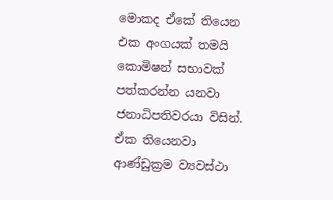මොකද ඒකේ තියෙන එක අංගයක් තමයි කොමිෂන් සභාවක් පත්කරන්න යනවා ජනාධිපතිවරයා විසින්. ඒක තියෙනවා ආණ්ඩුක්‍රම ව්‍යවස්ථා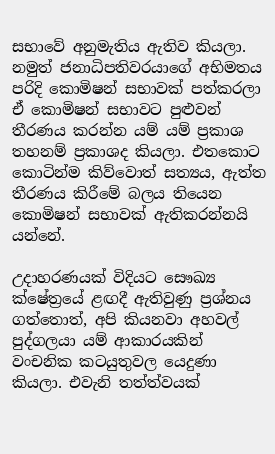සභාවේ අනුමැතිය ඇතිව කියලා. නමුත් ජනාධිපතිවරයාගේ අභිමතය පරිදි කොමිෂන් සභාවක් පත්කරලා ඒ කොමිෂන් සභාවට පුළුවන් තීරණය කරන්න යම් යම් ප්‍රකාශ තහනම් ප්‍රකාශද කියලා. එතකොට කොටින්ම කිව්වොත් සත්‍යය, ඇත්ත තීරණය කිරීමේ බලය තියෙන කොමිෂන් සභාවක් ඇතිකරන්නයි යන්නේ.

උදාහරණයක් විදියට සෞඛ්‍ය ක්ෂේත්‍රයේ ළඟදී ඇතිවුණු ප්‍රශ්නය ගත්තොත්, අපි කියනවා අහවල් පුද්ගලයා යම් ආකාරයකින් වංචනික කටයුතුවල යෙදුණා කියලා. එවැනි තත්ත්වයක්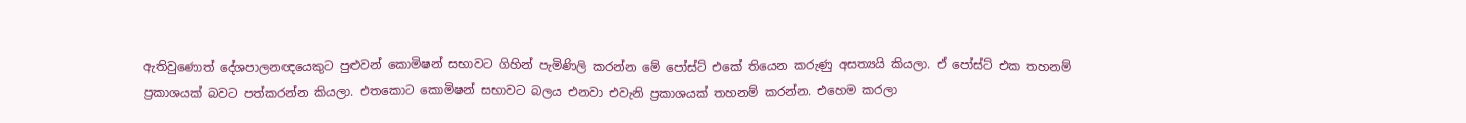ඇතිවුණොත් දේශපාලනඥයෙකුට පුළුවන් කොමිෂන් සභාවට ගිහින් පැමිණිලි කරන්න මේ පෝස්ට් එකේ තියෙන කරුණු අසත්‍යයි කියලා. ඒ පෝස්ට් එක තහනම් ප්‍රකාශයක් බවට පත්කරන්න කියලා. එතකොට කොමිෂන් සභාවට බලය එනවා එවැනි ප්‍රකාශයක් තහනම් කරන්න. එහෙම කරලා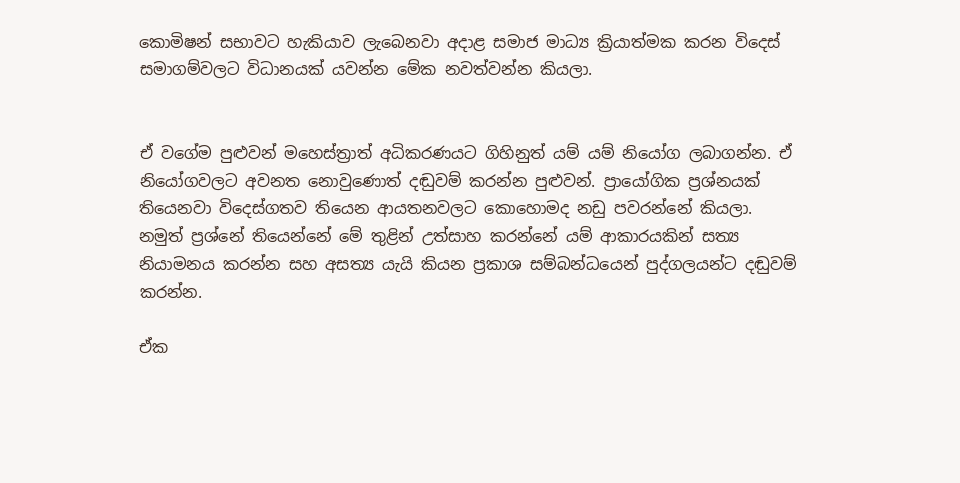කොමිෂන් සභාවට හැකියාව ලැබෙනවා අදාළ සමාජ මාධ්‍ය ක්‍රියාත්මක කරන විදෙස් සමාගම්වලට විධානයක් යවන්න මේක නවත්වන්න කියලා.


ඒ වගේම පුළුවන් මහෙස්ත්‍රාත් අධිකරණයට ගිහිනුත් යම් යම් නියෝග ලබාගන්න. ඒ නියෝගවලට අවනත නොවුණොත් දඬුවම් කරන්න පුළුවන්. ප්‍රායෝගික ප්‍රශ්නයක් තියෙනවා විදෙස්ගතව තියෙන ආයතනවලට කොහොමද නඩු පවරන්නේ කියලා. නමුත් ප්‍රශ්නේ තියෙන්නේ මේ තුළින් උත්සාහ කරන්නේ යම් ආකාරයකින් සත්‍ය නියාමනය කරන්න සහ අසත්‍ය යැයි කියන ප්‍රකාශ සම්බන්ධයෙන් පුද්ගලයන්ට දඬුවම් කරන්න.

ඒක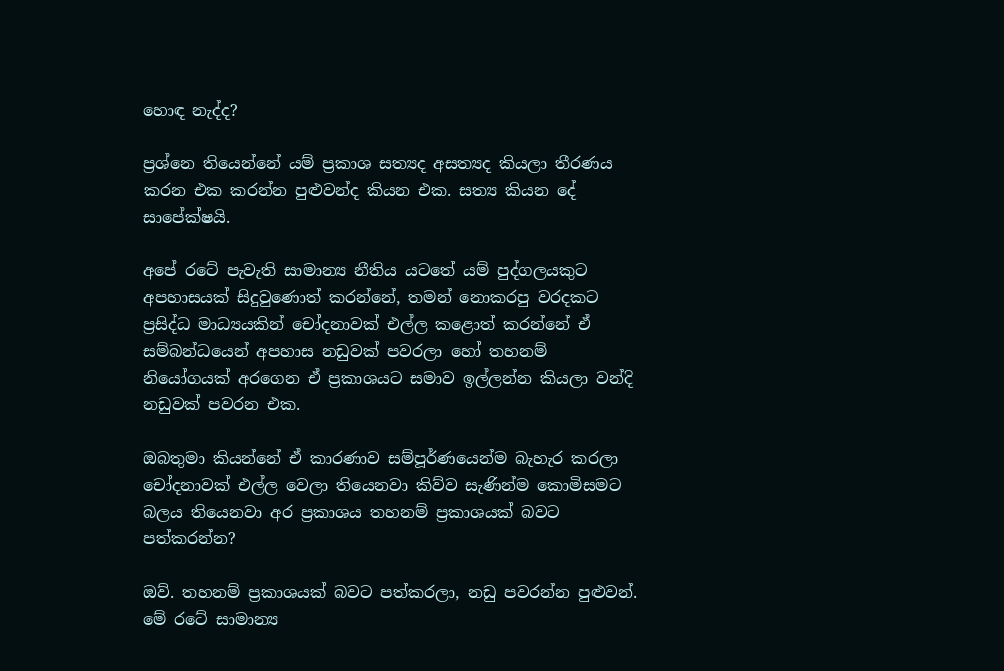හොඳ නැද්ද?

ප්‍රශ්නෙ තියෙන්නේ යම් ප්‍රකාශ සත්‍යද අසත්‍යද කියලා තීරණය කරන එක කරන්න පුළුවන්ද කියන එක. සත්‍ය කියන දේ සාපේක්ෂයි.

අපේ රටේ පැවැති සාමාන්‍ය නීතිය යටතේ යම් පුද්ගලයකුට අපහාසයක් සිදුවුණොත් කරන්නේ, තමන් නොකරපු වරදකට ප්‍රසිද්ධ මාධ්‍යයකින් චෝදනාවක් එල්ල කළොත් කරන්නේ ඒ සම්බන්ධයෙන් අපහාස නඩුවක් පවරලා හෝ තහනම් නියෝගයක් අරගෙන ඒ ප්‍රකාශයට සමාව ඉල්ලන්න කියලා වන්දි නඩුවක් පවරන එක.

ඔබතුමා කියන්නේ ඒ කාරණාව සම්පූර්ණයෙන්ම බැහැර කරලා චෝදනාවක් එල්ල වෙලා තියෙනවා කිව්ව සැණින්ම කොමිසමට බලය තියෙනවා අර ප්‍රකාශය තහනම් ප්‍රකාශයක් බවට පත්කරන්න?

ඔව්. තහනම් ප්‍රකාශයක් බවට පත්කරලා, නඩු පවරන්න පුළුවන්. මේ රටේ සාමාන්‍ය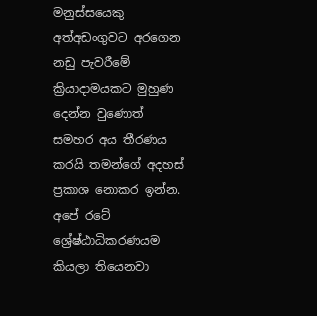මනුස්සයෙකු අත්අඩංගුවට අරගෙන නඩු පැවරීමේ ක්‍රියාදාමයකට මුහුණ දෙන්න වුණොත් සමහර අය තීරණය කරයි තමන්ගේ අදහස් ප්‍රකාශ නොකර ඉන්න. අපේ රටේ ශ්‍රේෂ්ඨාධිකරණයම කියලා තියෙනවා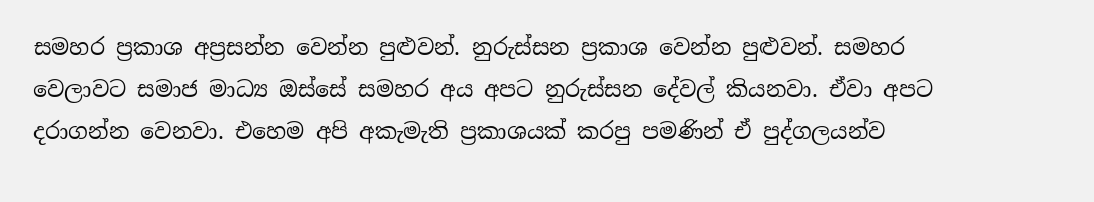සමහර ප්‍රකාශ අප්‍රසන්න වෙන්න පුළුවන්. නුරුස්සන ප්‍රකාශ වෙන්න පුළුවන්. සමහර වෙලාවට සමාජ මාධ්‍ය ඔස්සේ සමහර අය අපට නුරුස්සන දේවල් කියනවා. ඒවා අපට දරාගන්න වෙනවා. එහෙම අපි අකැමැති ප්‍රකාශයක් කරපු පමණින් ඒ පුද්ගලයන්ව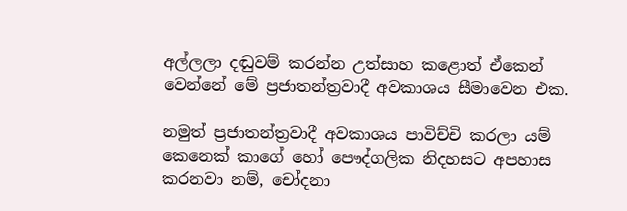අල්ලලා දඬුවම් කරන්න උත්සාහ කළොත් ඒකෙන් වෙන්නේ මේ ප්‍රජාතන්ත්‍රවාදී අවකාශය සීමාවෙන එක.

නමුත් ප්‍රජාතන්ත්‍රවාදී අවකාශය පාවිච්චි කරලා යම් කෙනෙක් කාගේ හෝ පෞද්ගලික නිදහසට අපහාස කරනවා නම්, චෝදනා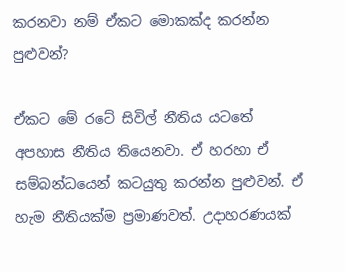කරනවා නම් ඒකට මොකක්ද කරන්න පුළුවන්?

ඒකට මේ රටේ සිවිල් නීතිය යටතේ අපහාස නීතිය තියෙනවා. ඒ හරහා ඒ සම්බන්ධයෙන් කටයුතු කරන්න පුළුවන්. ඒ හැම නීතියක්ම ප්‍රමාණවත්. උදාහරණයක්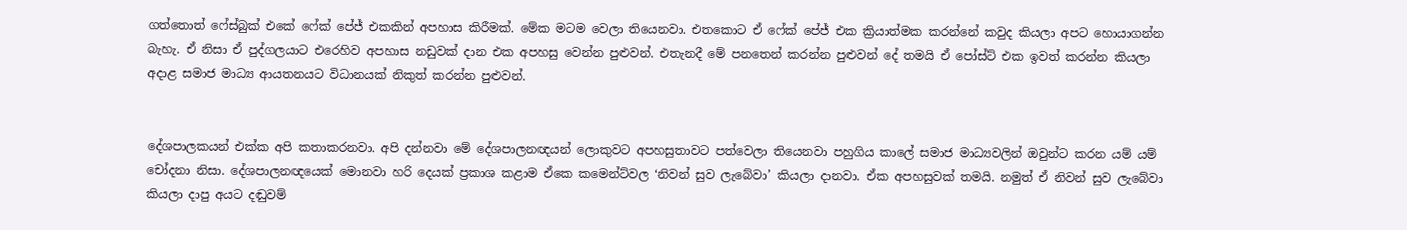ගත්තොත් ෆේස්බුක් එකේ ෆේක් පේජ් එකකින් අපහාස කිරීමක්. මේක මටම වෙලා තියෙනවා. එතකොට ඒ ෆේක් පේජ් එක ක්‍රියාත්මක කරන්නේ කවුද කියලා අපට හොයාගන්න බැහැ. ඒ නිසා ඒ පුද්ගලයාට එරෙහිව අපහාස නඩුවක් දාන එක අපහසු වෙන්න පුළුවන්. එතැනදී මේ පනතෙන් කරන්න පුළුවන් දේ තමයි ඒ පෝස්ට් එක ඉවත් කරන්න කියලා අදාළ සමාජ මාධ්‍ය ආයතනයට විධානයක් නිකුත් කරන්න පුළුවන්.


දේශපාලකයන් එක්ක අපි කතාකරනවා. අපි දන්නවා මේ දේශපාලනඥයන් ලොකුවට අපහසුතාවට පත්වෙලා තියෙනවා පහුගිය කාලේ සමාජ මාධ්‍යවලින් ඔවුන්ට කරන යම් යම් චෝදනා නිසා. දේශපාලනඥයෙක් මොනවා හරි දෙයක් ප්‍රකාශ කළාම ඒකෙ කමෙන්ට්වල ‘නිවන් සුව ලැබේවා’ කියලා දානවා. ඒක අපහසුවක් තමයි. නමුත් ඒ නිවන් සුව ලැබේවා කියලා දාපු අයට දඬුවම්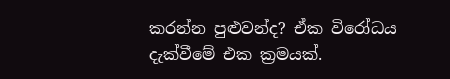කරන්න පුළුවන්ද? ඒක විරෝධය දැක්වීමේ එක ක්‍රමයක්.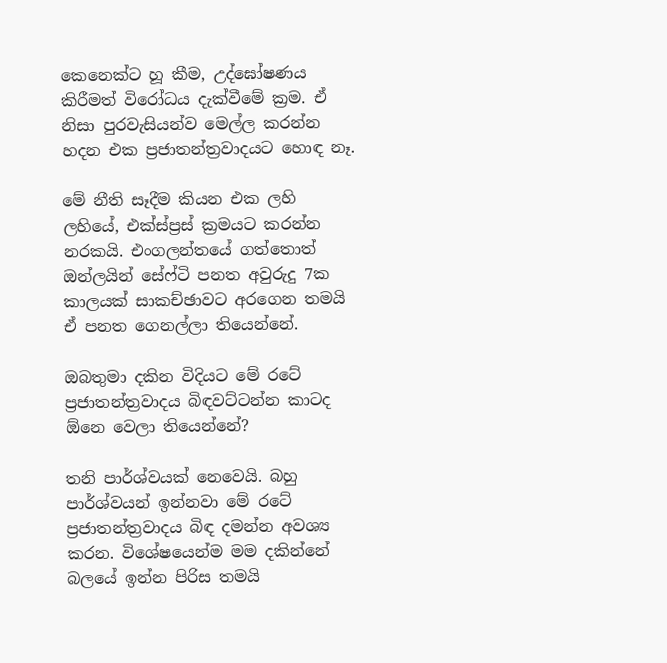කෙනෙක්ට හූ කීම, උද්ඝෝෂණය කිරීමත් විරෝධය දැක්වීමේ ක්‍රම. ඒ නිසා පුරවැසියන්ව මෙල්ල කරන්න හදන එක ප්‍රජාතන්ත්‍රවාදයට හොඳ නෑ.

මේ නීති සෑදීම කියන එක ලහි ලහියේ, එක්ස්ප්‍රස් ක්‍රමයට කරන්න නරකයි. එංගලන්තයේ ගත්තොත් ඔන්ලයින් සේෆ්ටි පනත අවුරුදු 7ක කාලයක් සාකච්ඡාවට අරගෙන තමයි ඒ පනත ගෙනල්ලා තියෙන්නේ.

ඔබතුමා දකින විදියට මේ රටේ ප්‍රජාතන්ත්‍රවාදය බිඳවට්ටන්න කාටද ඕනෙ වෙලා තියෙන්නේ?

තනි පාර්ශ්වයක් නෙවෙයි. බහු පාර්ශ්වයන් ඉන්නවා මේ රටේ ප්‍රජාතන්ත්‍රවාදය බිඳ දමන්න අවශ්‍ය කරන. විශේෂයෙන්ම මම දකින්නේ බලයේ ඉන්න පිරිස තමයි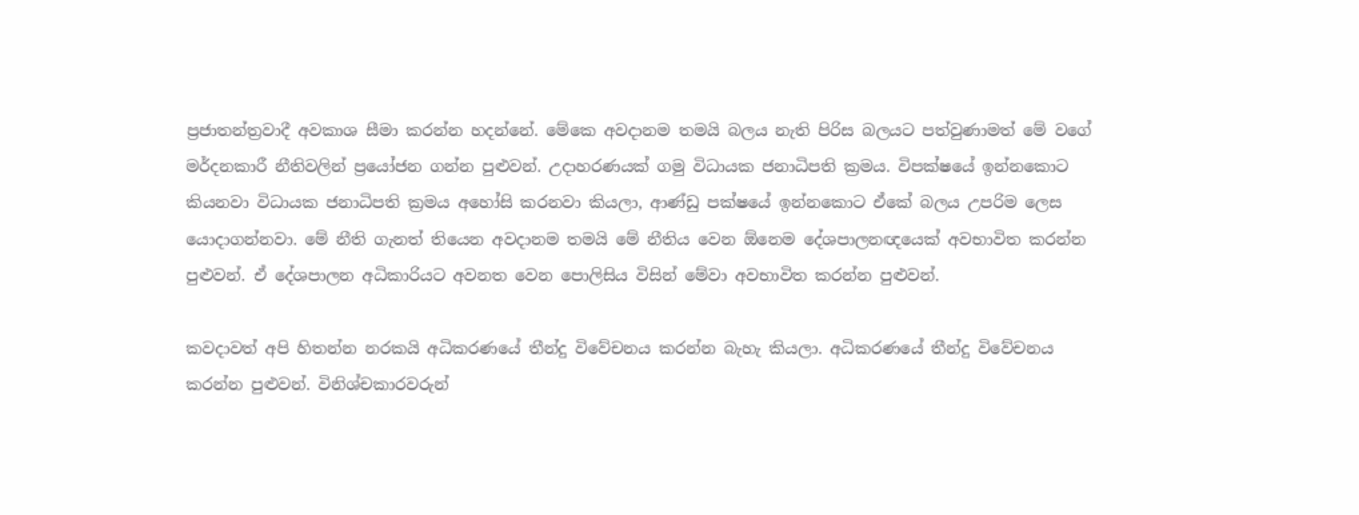ප්‍රජාතන්ත්‍රවාදී අවකාශ සීමා කරන්න හදන්නේ. මේකෙ අවදානම තමයි බලය නැති පිරිස බලයට පත්වුණාමත් මේ වගේ මර්දනකාරී නීතිවලින් ප්‍රයෝජන ගන්න පුළුවන්. උදාහරණයක් ගමු විධායක ජනාධිපති ක්‍රමය. විපක්ෂයේ ඉන්නකොට කියනවා විධායක ජනාධිපති ක්‍රමය අහෝසි කරනවා කියලා, ආණ්ඩු පක්ෂයේ ඉන්නකොට ඒකේ බලය උපරිම ලෙස යොදාගන්නවා. මේ නීති ගැනත් තියෙන අවදානම තමයි මේ නීතිය වෙන ඕනෙම දේශපාලනඥයෙක් අවභාවිත කරන්න පුළුවන්. ඒ දේශපාලන අධිකාරියට අවනත වෙන පොලිසිය විසින් මේවා අවභාවිත කරන්න පුළුවන්.

කවදාවත් අපි හිතන්න නරකයි අධිකරණයේ තීන්දු විවේචනය කරන්න බැහැ කියලා. අධිකරණයේ තීන්දු විවේචනය කරන්න පුළුවන්. විනිශ්චකාරවරුන්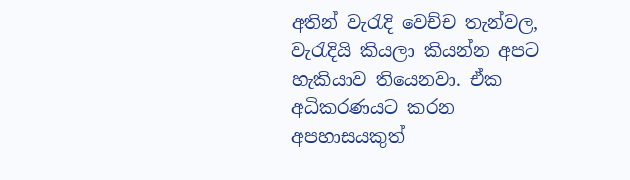අතින් වැරැදි වෙච්ච තැන්වල, වැරැදියි කියලා කියන්න අපට හැකියාව තියෙනවා. ඒක අධිකරණයට කරන අපහාසයකුත්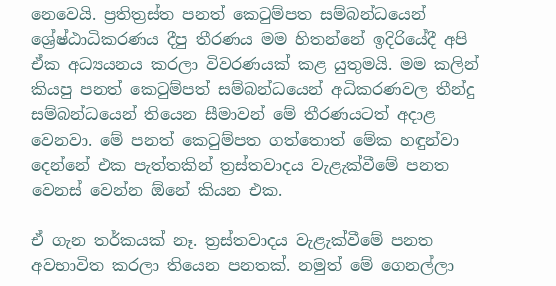නෙවෙයි. ප්‍රතිත්‍රස්ත පනත් කෙටුම්පත සම්බන්ධයෙන් ශ්‍රේෂ්ඨාධිකරණය දීපු තීරණය මම හිතන්නේ ඉදිරියේදී අපි ඒක අධ්‍යයනය කරලා විවරණයක් කළ යුතුමයි. මම කලින් කියපු පනත් කෙටුම්පත් සම්බන්ධයෙන් අධිකරණවල තීන්දු සම්බන්ධයෙන් තියෙන සීමාවන් මේ තීරණයටත් අදාළ වෙනවා. මේ පනත් කෙටුම්පත ගත්තොත් මේක හඳුන්වා දෙන්නේ එක පැත්තකින් ත්‍රස්තවාදය වැළැක්වීමේ පනත වෙනස් වෙන්න ඕනේ කියන එක.

ඒ ගැන තර්කයක් නෑ. ත්‍රස්තවාදය වැළැක්වීමේ පනත අවභාවිත කරලා තියෙන පනතක්. නමුත් මේ ගෙනල්ලා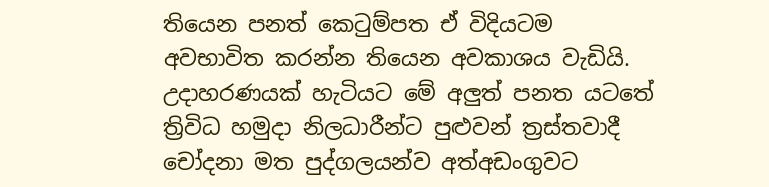තියෙන පනත් කෙටුම්පත ඒ විදියටම අවභාවිත කරන්න තියෙන අවකාශය වැඩියි. උදාහරණයක් හැටියට මේ අලුත් පනත යටතේ ත්‍රිවිධ හමුදා නිලධාරීන්ට පුළුවන් ත්‍රස්තවාදී චෝදනා මත පුද්ගලයන්ව අත්අඩංගුවට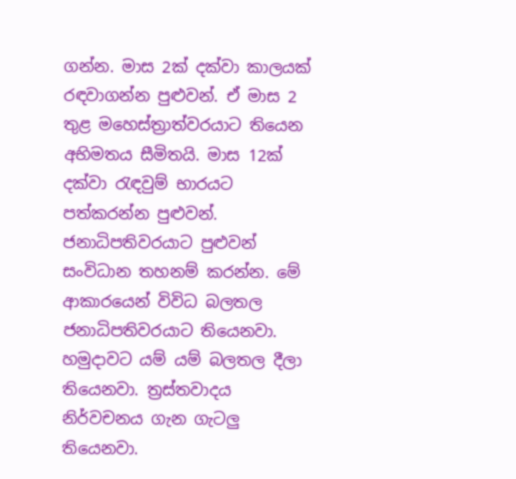ගන්න. මාස 2ක් දක්වා කාලයක් රඳවාගන්න පුළුවන්. ඒ මාස 2 තුළ මහෙස්ත්‍රාත්වරයාට තියෙන අභිමතය සීමිතයි. මාස 12ක් දක්වා රැඳවුම් භාරයට පත්කරන්න පුළුවන්. ජනාධිපතිවරයාට පුළුවන් සංවිධාන තහනම් කරන්න. මේ ආකාරයෙන් විවිධ බලතල ජනාධිපතිවරයාට තියෙනවා. හමුදාවට යම් යම් බලතල දීලා තියෙනවා. ත්‍රස්තවාදය නිර්වචනය ගැන ගැටලු තියෙනවා.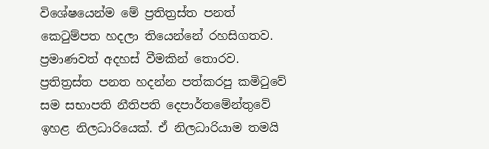විශේෂයෙන්ම මේ ප්‍රතිත්‍රස්ත පනත් කෙටුම්පත හදලා තියෙන්නේ රහසිගතව. ප්‍රමාණවත් අදහස් වීමකින් තොරව. ප්‍රතිත්‍රස්ත පනත හදන්න පත්කරපු කමිටුවේ සම සභාපති නීතිපති දෙපාර්තමේන්තුවේ ඉහළ නිලධාරියෙක්. ඒ නිලධාරියාම තමයි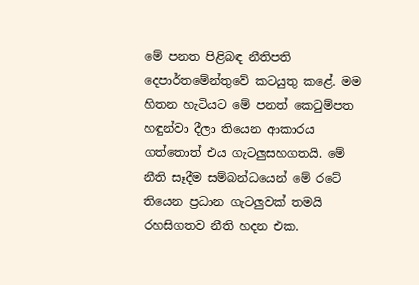මේ පනත පිළිබඳ නීතිපති දෙපාර්තමේන්තුවේ කටයුතු කළේ. මම හිතන හැටියට මේ පනත් කෙටුම්පත හඳුන්වා දීලා තියෙන ආකාරය ගත්තොත් එය ගැටලුසහගතයි. මේ නීති සෑදීම සම්බන්ධයෙන් මේ රටේ තියෙන ප්‍රධාන ගැටලුවක් තමයි රහසිගතව නීති හදන එක.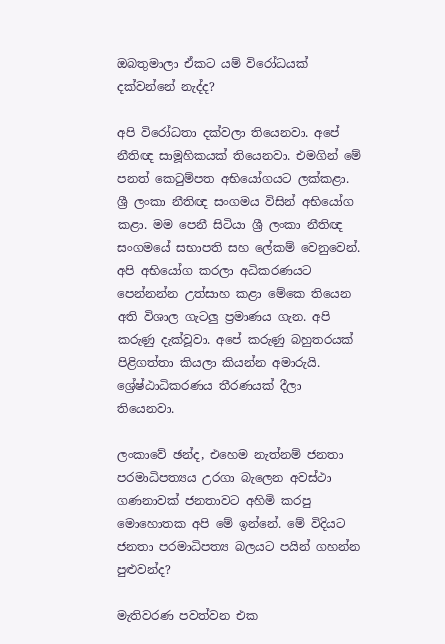ඔබතුමාලා ඒකට යම් විරෝධයක් දක්වන්නේ නැද්ද?

අපි විරෝධතා දක්වලා තියෙනවා. අපේ නීතිඥ සාමූහිකයක් තියෙනවා. එමගින් මේ පනත් කෙටුම්පත අභියෝගයට ලක්කළා. ශ්‍රී ලංකා නීතිඥ සංගමය විසින් අභියෝග කළා. මම පෙනී සිටියා ශ්‍රී ලංකා නීතිඥ සංගමයේ සභාපති සහ ලේකම් වෙනුවෙන්. අපි අභියෝග කරලා අධිකරණයට පෙන්නන්න උත්සාහ කළා මේකෙ තියෙන අති විශාල ගැටලු ප්‍රමාණය ගැන. අපි කරුණු දැක්වූවා. අපේ කරුණු බහුතරයක් පිළිගත්තා කියලා කියන්න අමාරුයි. ශ්‍රේෂ්ඨාධිකරණය තීරණයක් දීලා තියෙනවා.

ලංකාවේ ඡන්ද, එහෙම නැත්නම් ජනතා පරමාධිපත්‍යය උරගා බැලෙන අවස්ථා ගණනාවක් ජනතාවට අහිමි කරපු මොහොතක අපි මේ ඉන්නේ. මේ විදියට ජනතා පරමාධිපත්‍ය බලයට පයින් ගහන්න පුළුවන්ද?

මැතිවරණ පවත්වන එක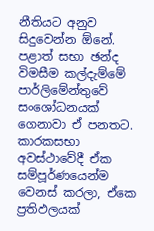නීතියට අනුව සිදුවෙන්න ඕනේ. පළාත් සභා ඡන්ද විමසීම කල්දැම්මේ පාර්ලිමේන්තුවේ සංශෝධනයක් ගෙනාවා ඒ පනතට. කාරකසභා අවස්ථාවේදී ඒක සම්පූර්ණයෙන්ම වෙනස් කරලා, ඒකෙ ප්‍රතිඵලයක්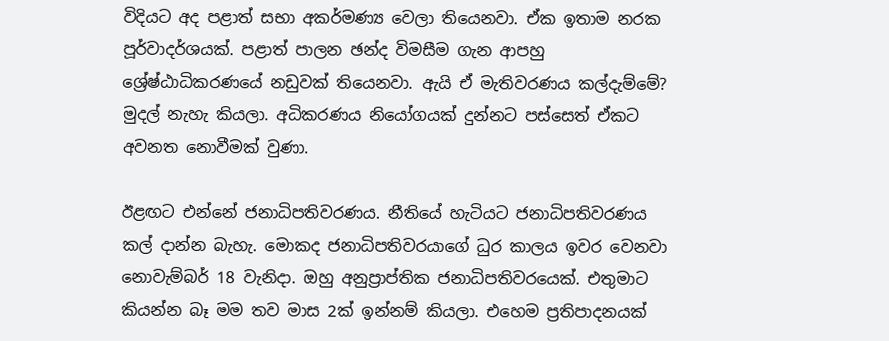විදියට අද පළාත් සභා අකර්මණ්‍ය වෙලා තියෙනවා. ඒක ඉතාම නරක පූර්වාදර්ශයක්. පළාත් පාලන ඡන්ද විමසීම ගැන ආපහු ශ්‍රේෂ්ඨාධිකරණයේ නඩුවක් තියෙනවා. ඇයි ඒ මැතිවරණය කල්දැම්මේ? මුදල් නැහැ කියලා. අධිකරණය නියෝගයක් දුන්නට පස්සෙත් ඒකට අවනත නොවීමක් වුණා.

ඊළඟට එන්නේ ජනාධිපතිවරණය. නීතියේ හැටියට ජනාධිපතිවරණය කල් දාන්න බැහැ. මොකද ජනාධිපතිවරයාගේ ධුර කාලය ඉවර වෙනවා නොවැම්බර් 18 වැනිදා. ඔහු අනුප්‍රාප්තික ජනාධිපතිවරයෙක්. එතුමාට කියන්න බෑ මම තව මාස 2ක් ඉන්නම් කියලා. එහෙම ප්‍රතිපාදනයක්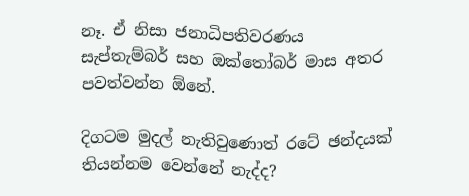නෑ. ඒ නිසා ජනාධිපතිවරණය සැප්තැම්බර් සහ ඔක්තෝබර් මාස අතර පවත්වන්න ඕනේ.

දිගටම මුදල් නැතිවුණොත් රටේ ඡන්දයක් තියන්නම වෙන්නේ නැද්ද?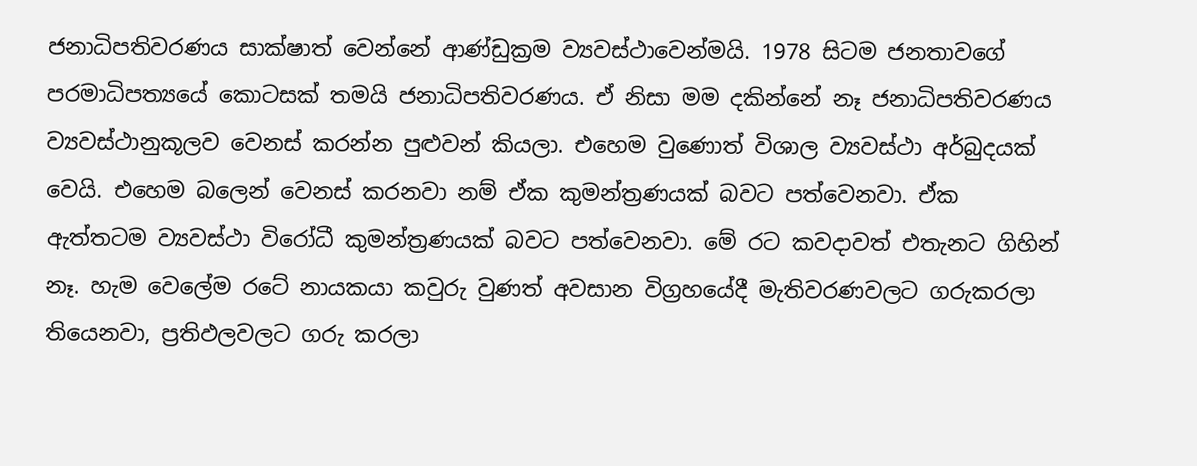ජනාධිපතිවරණය සාක්ෂාත් වෙන්නේ ආණ්ඩුක්‍රම ව්‍යවස්ථාවෙන්මයි. 1978 සිටම ජනතාවගේ පරමාධිපත්‍යයේ කොටසක් තමයි ජනාධිපතිවරණය. ඒ නිසා මම දකින්නේ නෑ ජනාධිපතිවරණය ව්‍යවස්ථානුකූලව වෙනස් කරන්න පුළුවන් කියලා. එහෙම වුණොත් විශාල ව්‍යවස්ථා අර්බුදයක් වෙයි. එහෙම බලෙන් වෙනස් කරනවා නම් ඒක කුමන්ත්‍රණයක් බවට පත්වෙනවා. ඒක ඇත්තටම ව්‍යවස්ථා විරෝධී කුමන්ත්‍රණයක් බවට පත්වෙනවා. මේ රට කවදාවත් එතැනට ගිහින් නෑ. හැම වෙලේම රටේ නායකයා කවුරු වුණත් අවසාන විග්‍රහයේදී මැතිවරණවලට ගරුකරලා තියෙනවා, ප්‍රතිඵලවලට ගරු කරලා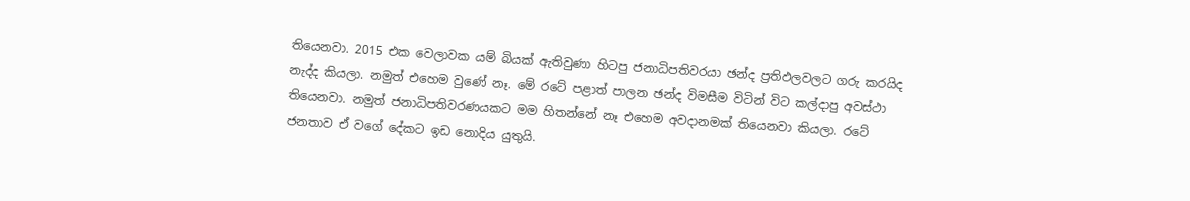තියෙනවා. 2015 එක වෙලාවක යම් බියක් ඇතිවුණා හිටපු ජනාධිපතිවරයා ඡන්ද ප්‍රතිඵලවලට ගරු කරයිද නැද්ද කියලා. නමුත් එහෙම වුණේ නෑ. මේ රටේ පළාත් පාලන ඡන්ද විමසීම විටින් විට කල්දාපු අවස්ථා තියෙනවා. නමුත් ජනාධිපතිවරණයකට මම හිතන්නේ නෑ එහෙම අවදානමක් තියෙනවා කියලා. රටේ ජනතාව ඒ වගේ දේකට ඉඩ නොදිය යුතුයි.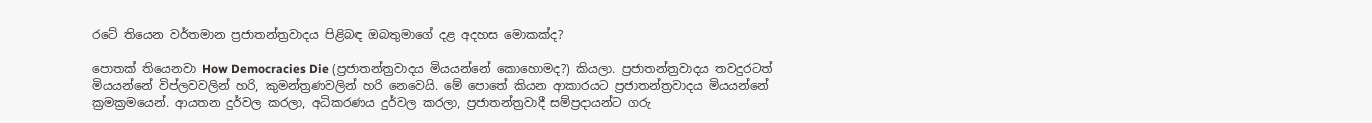රටේ තියෙන වර්තමාන ප්‍රජාතන්ත්‍රවාදය පිළිබඳ ඔබතුමාගේ දළ අදහස මොකක්ද?

පොතක් තියෙනවා How Democracies Die (ප්‍රජාතන්ත්‍රවාදය මියයන්නේ කොහොමද?) කියලා. ප්‍රජාතන්ත්‍රවාදය තවදුරටත් මියයන්නේ විප්ලවවලින් හරි, කුමන්ත්‍රණවලින් හරි නෙවෙයි. මේ පොතේ කියන ආකාරයට ප්‍රජාතන්ත්‍රවාදය මියයන්නේ ක්‍රමක්‍රමයෙන්. ආයතන දුර්වල කරලා, අධිකරණය දුර්වල කරලා, ප්‍රජාතන්ත්‍රවාදී සම්ප්‍රදායන්ට ගරු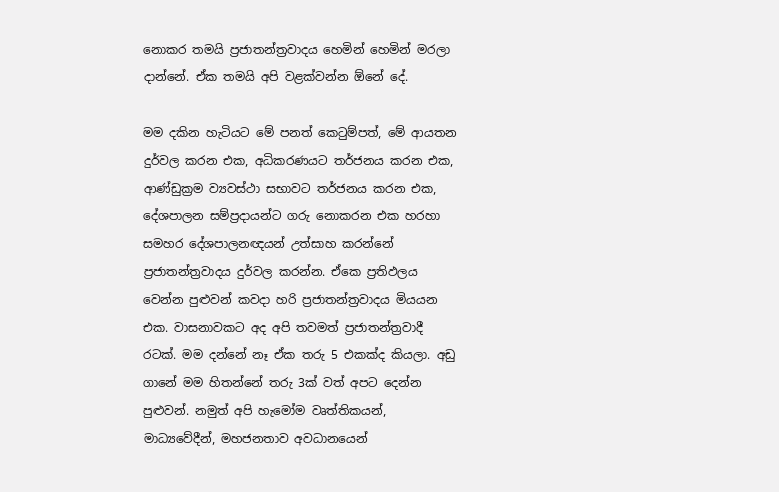නොකර තමයි ප්‍රජාතන්ත්‍රවාදය හෙමින් හෙමින් මරලා දාන්නේ. ඒක තමයි අපි වළක්වන්න ඕනේ දේ.

මම දකින හැටියට මේ පනත් කෙටුම්පත්, මේ ආයතන දුර්වල කරන එක, අධිකරණයට තර්ජනය කරන එක, ආණ්ඩුක්‍රම ව්‍යවස්ථා සභාවට තර්ජනය කරන එක, දේශපාලන සම්ප්‍රදායන්ට ගරු නොකරන එක හරහා සමහර දේශපාලනඥයන් උත්සාහ කරන්නේ ප්‍රජාතන්ත්‍රවාදය දුර්වල කරන්න. ඒකෙ ප්‍රතිඵලය වෙන්න පුළුවන් කවදා හරි ප්‍රජාතන්ත්‍රවාදය මියයන එක. වාසනාවකට අද අපි තවමත් ප්‍රජාතන්ත්‍රවාදී රටක්. මම දන්නේ නෑ ඒක තරු 5 එකක්ද කියලා. අඩු ගානේ මම හිතන්නේ තරු 3ක් වත් අපට දෙන්න පුළුවන්. නමුත් අපි හැමෝම වෘත්තිකයන්, මාධ්‍යවේදීන්, මහජනතාව අවධානයෙන්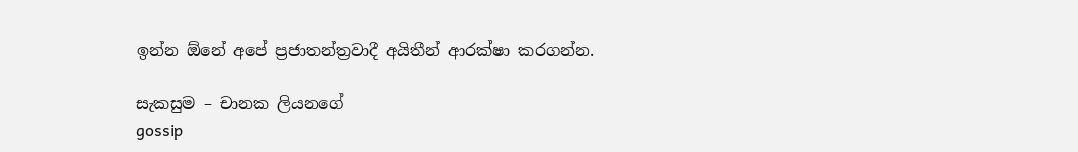ඉන්න ඕනේ අපේ ප්‍රජාතන්ත්‍රවාදී අයිතීන් ආරක්ෂා කරගන්න.

සැකසුම – චානක ලියනගේ
gossip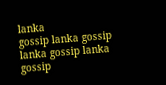lanka
gossip lanka gossip lanka gossip lanka gossip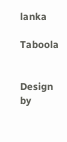lanka

Taboola


Design by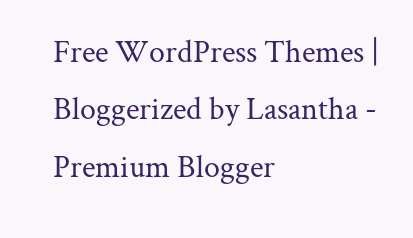Free WordPress Themes | Bloggerized by Lasantha - Premium Blogger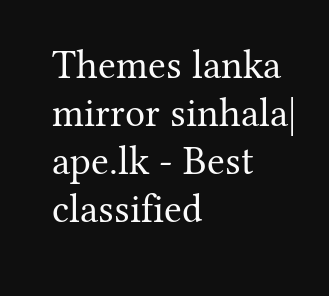Themes lanka mirror sinhala| ape.lk - Best classified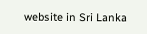website in Sri Lanka